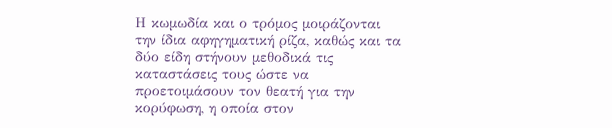Η κωμωδία και ο τρόμος μοιράζονται την ίδια αφηγηματική ρίζα, καθώς και τα δύο είδη στήνουν μεθοδικά τις καταστάσεις τους ώστε να προετοιμάσουν τον θεατή για την κορύφωση, η οποία στον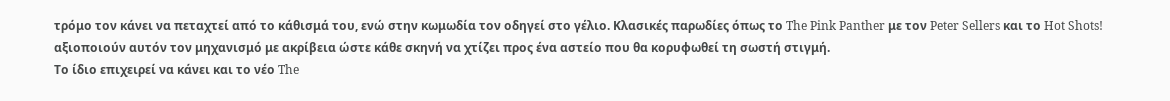τρόμο τον κάνει να πεταχτεί από το κάθισμά του, ενώ στην κωμωδία τον οδηγεί στο γέλιο. Κλασικές παρωδίες όπως το The Pink Panther με τον Peter Sellers και το Hot Shots! αξιοποιούν αυτόν τον μηχανισμό με ακρίβεια ώστε κάθε σκηνή να χτίζει προς ένα αστείο που θα κορυφωθεί τη σωστή στιγμή.
Το ίδιο επιχειρεί να κάνει και το νέο The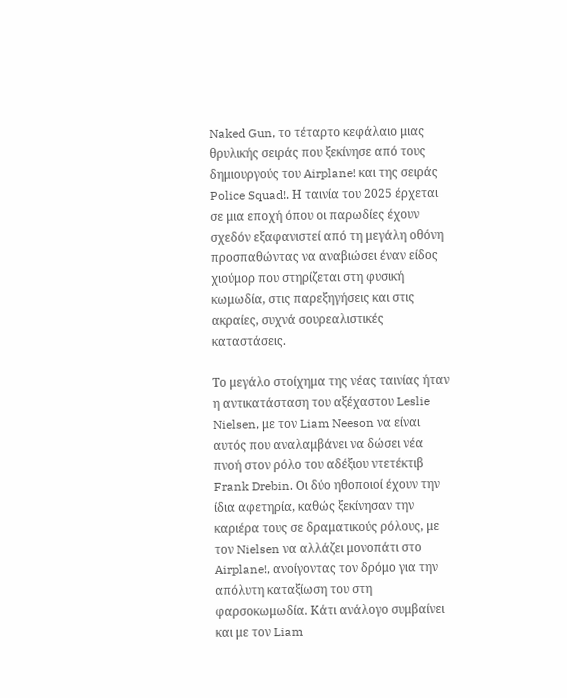Naked Gun, το τέταρτο κεφάλαιο μιας θρυλικής σειράς που ξεκίνησε από τους δημιουργούς του Airplane! και της σειράς Police Squad!. Η ταινία του 2025 έρχεται σε μια εποχή όπου οι παρωδίες έχουν σχεδόν εξαφανιστεί από τη μεγάλη οθόνη προσπαθώντας να αναβιώσει έναν είδος χιούμορ που στηρίζεται στη φυσική κωμωδία, στις παρεξηγήσεις και στις ακραίες, συχνά σουρεαλιστικές καταστάσεις.

Το μεγάλο στοίχημα της νέας ταινίας ήταν η αντικατάσταση του αξέχαστου Leslie Nielsen, με τον Liam Neeson να είναι αυτός που αναλαμβάνει να δώσει νέα πνοή στον ρόλο του αδέξιου ντετέκτιβ Frank Drebin. Οι δύο ηθοποιοί έχουν την ίδια αφετηρία, καθώς ξεκίνησαν την καριέρα τους σε δραματικούς ρόλους, με τον Nielsen να αλλάζει μονοπάτι στο Airplane!, ανοίγοντας τον δρόμο για την απόλυτη καταξίωση του στη φαρσοκωμωδία. Κάτι ανάλογο συμβαίνει και με τον Liam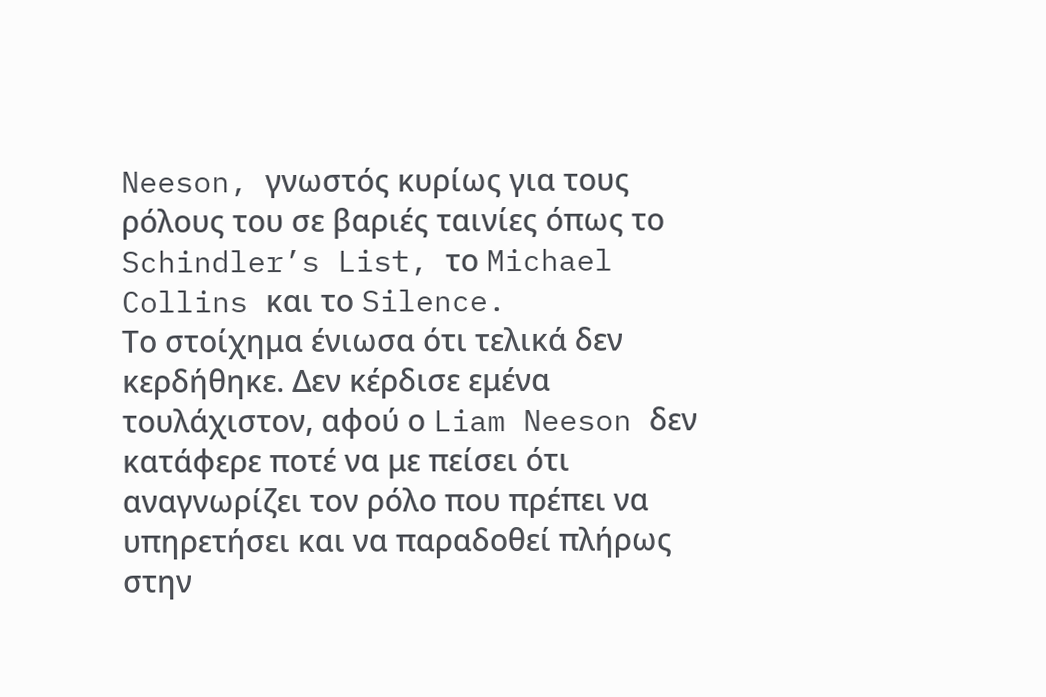Neeson, γνωστός κυρίως για τους ρόλους του σε βαριές ταινίες όπως το Schindler’s List, το Michael Collins και το Silence.
Το στοίχημα ένιωσα ότι τελικά δεν κερδήθηκε. Δεν κέρδισε εμένα τουλάχιστον, αφού ο Liam Neeson δεν κατάφερε ποτέ να με πείσει ότι αναγνωρίζει τον ρόλο που πρέπει να υπηρετήσει και να παραδοθεί πλήρως στην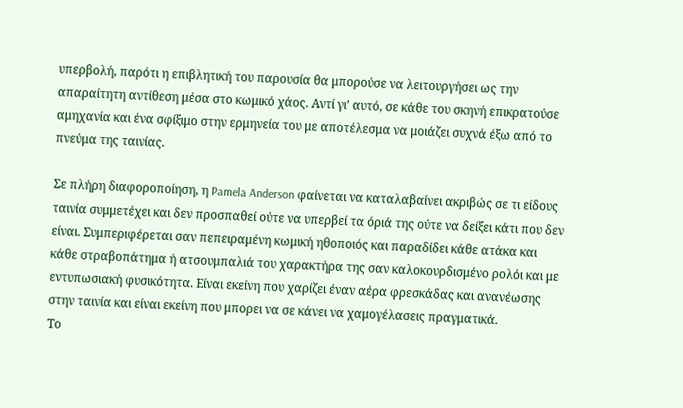υπερβολή, παρότι η επιβλητική του παρουσία θα μπορούσε να λειτουργήσει ως την απαραίτητη αντίθεση μέσα στο κωμικό χάος. Αντί γι’ αυτό, σε κάθε του σκηνή επικρατούσε αμηχανία και ένα σφίξιμο στην ερμηνεία του με αποτέλεσμα να μοιάζει συχνά έξω από το πνεύμα της ταινίας.

Σε πλήρη διαφοροποίηση, η Pamela Anderson φαίνεται να καταλαβαίνει ακριβώς σε τι είδους ταινία συμμετέχει και δεν προσπαθεί ούτε να υπερβεί τα όριά της ούτε να δείξει κάτι που δεν είναι. Συμπεριφέρεται σαν πεπειραμένη κωμική ηθοποιός και παραδίδει κάθε ατάκα και κάθε στραβοπάτημα ή ατσουμπαλιά του χαρακτήρα της σαν καλοκουρδισμένο ρολόι και με εντυπωσιακή φυσικότητα. Είναι εκείνη που χαρίζει έναν αέρα φρεσκάδας και ανανέωσης στην ταινία και είναι εκείνη που μπορει να σε κάνει να χαμογέλασεις πραγματικά.
Το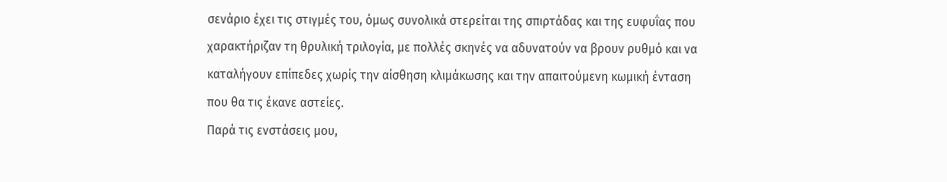σενάριο έχει τις στιγμές του, όμως συνολικά στερείται της σπιρτάδας και της ευφυΐας που χαρακτήριζαν τη θρυλική τριλογία, με πολλές σκηνές να αδυνατούν να βρουν ρυθμό και να καταλήγουν επίπεδες χωρίς την αίσθηση κλιμάκωσης και την απαιτούμενη κωμική ένταση που θα τις έκανε αστείες.
Παρά τις ενστάσεις μου,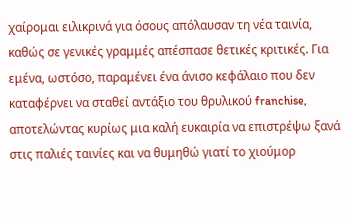χαίρομαι ειλικρινά για όσους απόλαυσαν τη νέα ταινία, καθώς σε γενικές γραμμές απέσπασε θετικές κριτικές. Για εμένα, ωστόσο, παραμένει ένα άνισο κεφάλαιο που δεν καταφέρνει να σταθεί αντάξιο του θρυλικού franchise, αποτελώντας κυρίως μια καλή ευκαιρία να επιστρέψω ξανά στις παλιές ταινίες και να θυμηθώ γιατί το χιούμορ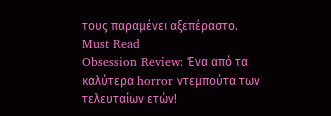τους παραμένει αξεπέραστο.
Must Read
Obsession Review: Ένα από τα καλύτερα horror ντεμπούτα των τελευταίων ετών!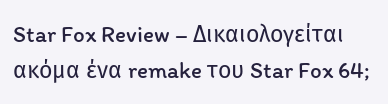Star Fox Review – Δικαιολογείται ακόμα ένα remake του Star Fox 64;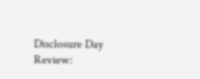Disclosure Day Review: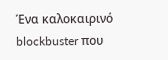Ένα καλοκαιρινό blockbuster που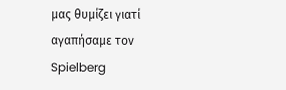μας θυμίζει γιατί αγαπήσαμε τον Spielberg